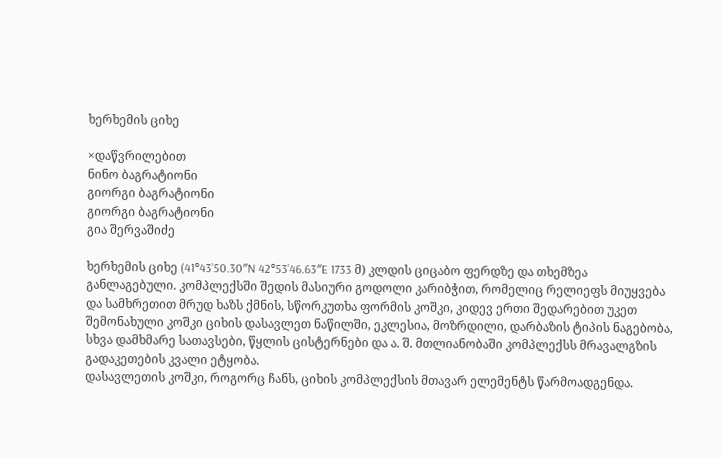ხერხემის ციხე

×დაწვრილებით
ნინო ბაგრატიონი
გიორგი ბაგრატიონი
გიორგი ბაგრატიონი
გია შერვაშიძე

ხერხემის ციხე (41°43’50.30″N 42°53’46.63″E 1733 მ) კლდის ციცაბო ფერდზე და თხემზეა განლაგებული. კომპლექსში შედის მასიური გოდოლი კარიბჭით, რომელიც რელიეფს მიუყვება და სამხრეთით მრუდ ხაზს ქმნის, სწორკუთხა ფორმის კოშკი, კიდევ ერთი შედარებით უკეთ შემონახული კოშკი ციხის დასავლეთ ნაწილში, ეკლესია, მოზრდილი, დარბაზის ტიპის ნაგებობა, სხვა დამხმარე სათავსები, წყლის ცისტერნები და ა. შ. მთლიანობაში კომპლექსს მრავალგზის გადაკეთების კვალი ეტყობა.
დასავლეთის კოშკი, როგორც ჩანს, ციხის კომპლექსის მთავარ ელემენტს წარმოადგენდა.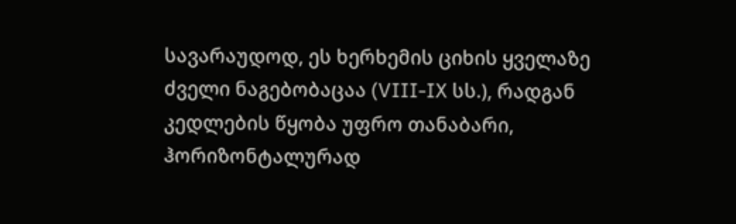სავარაუდოდ, ეს ხერხემის ციხის ყველაზე ძველი ნაგებობაცაა (VIII-IX სს.), რადგან კედლების წყობა უფრო თანაბარი, ჰორიზონტალურად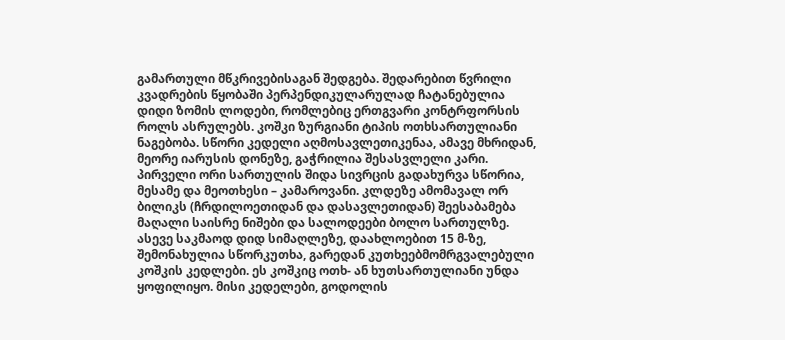გამართული მწკრივებისაგან შედგება. შედარებით წვრილი კვადრების წყობაში პერპენდიკულარულად ჩატანებულია დიდი ზომის ლოდები, რომლებიც ერთგვარი კონტრფორსის როლს ასრულებს. კოშკი ზურგიანი ტიპის ოთხსართულიანი ნაგებობა. სწორი კედელი აღმოსავლეთიკენაა, ამავე მხრიდან, მეორე იარუსის დონეზე, გაჭრილია შესასვლელი კარი. პირველი ორი სართულის შიდა სივრცის გადახურვა სწორია, მესამე და მეოთხესი – კამაროვანი. კლდეზე ამომავალ ორ ბილიკს (ჩრდილოეთიდან და დასავლეთიდან) შეესაბამება მაღალი საისრე ნიშები და სალოდეები ბოლო სართულზე. ასევე საკმაოდ დიდ სიმაღლეზე, დაახლოებით 15 მ-ზე, შემონახულია სწორკუთხა, გარედან კუთხეებმომრგვალებული კოშკის კედლები. ეს კოშკიც ოთხ- ან ხუთსართულიანი უნდა ყოფილიყო. მისი კედელები, გოდოლის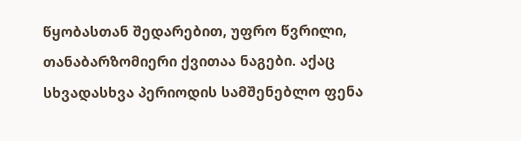წყობასთან შედარებით, უფრო წვრილი, თანაბარზომიერი ქვითაა ნაგები. აქაც სხვადასხვა პერიოდის სამშენებლო ფენა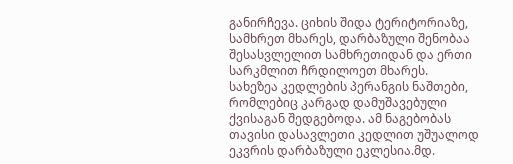განირჩევა. ციხის შიდა ტერიტორიაზე, სამხრეთ მხარეს, დარბაზული შენობაა შესასვლელით სამხრეთიდან და ერთი სარკმლით ჩრდილოეთ მხარეს. სახეზეა კედლების პერანგის ნაშთები, რომლებიც კარგად დამუშავებული ქვისაგან შედგებოდა. ამ ნაგებობას თავისი დასავლეთი კედლით უშუალოდ ეკვრის დარბაზული ეკლესია.მდ.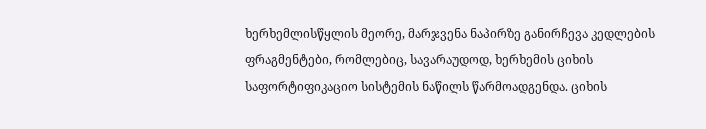ხერხემლისწყლის მეორე, მარჯვენა ნაპირზე განირჩევა კედლების ფრაგმენტები, რომლებიც, სავარაუდოდ, ხერხემის ციხის საფორტიფიკაციო სისტემის ნაწილს წარმოადგენდა. ციხის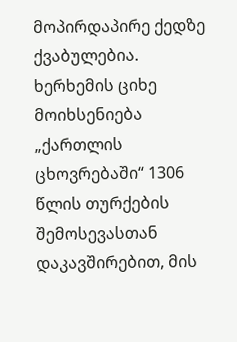მოპირდაპირე ქედზე ქვაბულებია.
ხერხემის ციხე მოიხსენიება „ქართლის ცხოვრებაში“ 1306 წლის თურქების შემოსევასთან დაკავშირებით, მის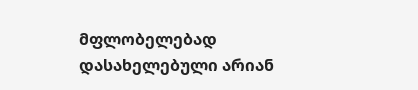მფლობელებად დასახელებული არიან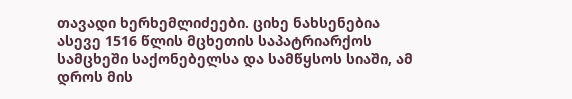თავადი ხერხემლიძეები. ციხე ნახსენებია ასევე 1516 წლის მცხეთის საპატრიარქოს სამცხეში საქონებელსა და სამწყსოს სიაში, ამ დროს მის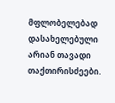მფლობელებად დასახელებული არიან თავადი თაქთირისძეები.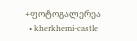+ფოტოგალერეა
  • kherkhemi-castle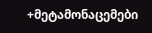+მეტამონაცემები